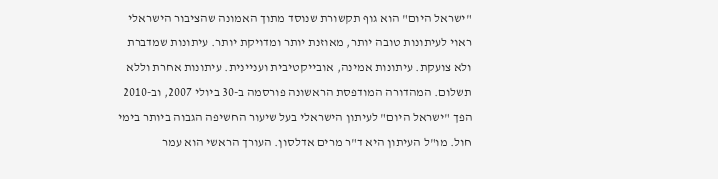"ישראל היום" הוא גוף תקשורת שנוסד מתוך האמונה שהציבור הישראלי ראוי לעיתונות טובה יותר, מאוזנת יותר ומדויקת יותר. עיתונות שמדברת ולא צועקת. עיתונות אמינה, אובייקטיבית ועניינית. עיתונות אחרת וללא תשלום. המהדורה המודפסת הראשונה פורסמה ב-30 ביולי 2007, וב-2010 הפך "ישראל היום" לעיתון הישראלי בעל שיעור החשיפה הגבוה ביותר בימי חול. מו"ל העיתון היא ד"ר מרים אדלסון. העורך הראשי הוא עמר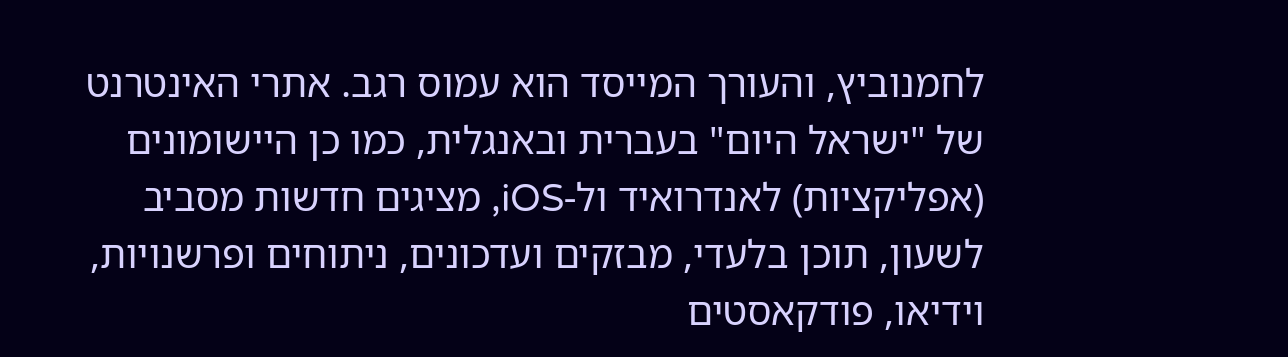לחמנוביץ, והעורך המייסד הוא עמוס רגב. אתרי האינטרנט של "ישראל היום" בעברית ובאנגלית, כמו כן היישומונים (אפליקציות) לאנדרואיד ול-iOS, מציגים חדשות מסביב לשעון, תוכן בלעדי, מבזקים ועדכונים, ניתוחים ופרשנויות, וידיאו, פודקאסטים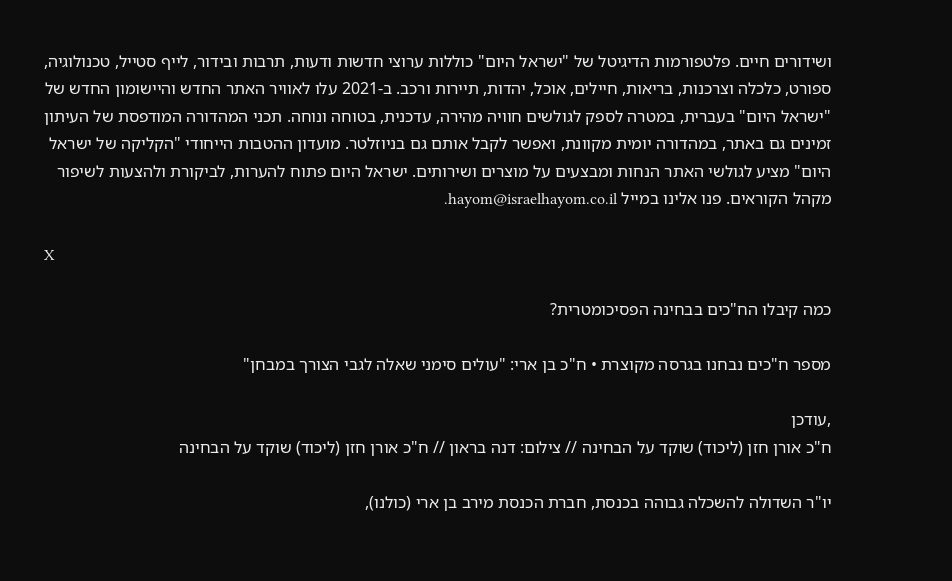ושידורים חיים. פלטפורמות הדיגיטל של "ישראל היום" כוללות ערוצי חדשות ודעות, תרבות ובידור, לייף סטייל, טכנולוגיה, ספורט, כלכלה וצרכנות, בריאות, חיילים, אוכל, יהדות, תיירות ורכב. ב-2021 עלו לאוויר האתר החדש והיישומון החדש של "ישראל היום" בעברית, במטרה לספק לגולשים חוויה מהירה, עדכנית, בטוחה ונוחה. תכני המהדורה המודפסת של העיתון זמינים גם באתר, במהדורה יומית מקוונת, ואפשר לקבל אותם גם בניוזלטר. מועדון ההטבות הייחודי "הקליקה של ישראל היום" מציע לגולשי האתר הנחות ומבצעים על מוצרים ושירותים. ישראל היום פתוח להערות, לביקורת ולהצעות לשיפור מקהל הקוראים. פנו אלינו במייל hayom@israelhayom.co.il.

X

כמה קיבלו הח"כים בבחינה הפסיכומטרית?

מספר ח"כים נבחנו בגרסה מקוצרת • ח"כ בן ארי: "עולים סימני שאלה לגבי הצורך במבחן"

,עודכן
ח"כ אורן חזן (ליכוד) שוקד על הבחינה // צילום: דנה בראון // ח"כ אורן חזן (ליכוד) שוקד על הבחינה

יו"ר השדולה להשכלה גבוהה בכנסת, חברת הכנסת מירב בן ארי (כולנו),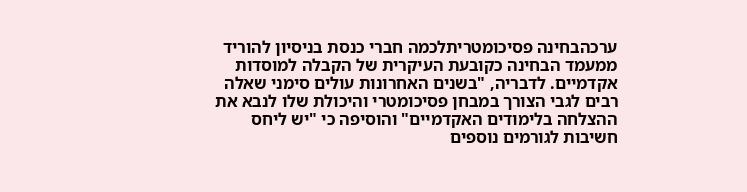ערכהבחינה פסיכומטריתלכמה חברי כנסת בניסיון להוריד ממעמד הבחינה כקובעת העיקרית של הקבלה למוסדות אקדמיים. לדבריה, "בשנים האחרונות עולים סימני שאלה רבים לגבי הצורך במבחן פסיכומטרי והיכולת שלו לנבא את ההצלחה בלימודים האקדמיים" והוסיפה כי "יש ליחס חשיבות לגורמים נוספים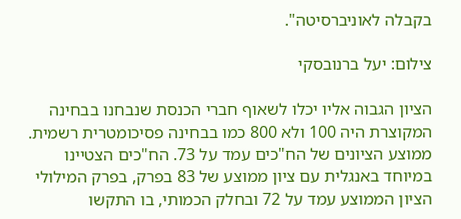בקבלה לאוניברסיטה".

צילום: יעל ברנובסקי

הציון הגבוה אליו יכלו לשאוף חברי הכנסת שנבחנו בבחינה המקוצרת היה 100 ולא 800 כמו בבחינה פסיכומטרית רשמית. ממוצע הציונים של הח"כים עמד על 73. הח"כים הצטיינו במיוחד באנגלית עם ציון ממוצע של 83 בפרק, בפרק המילולי הציון הממוצע עמד על 72 ובחלק הכמותי, בו התקשו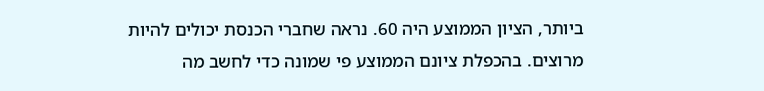ביותר, הציון הממוצע היה 60. נראה שחברי הכנסת יכולים להיות מרוצים. בהכפלת ציונם הממוצע פי שמונה כדי לחשב מה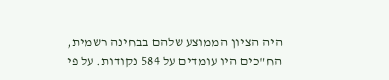היה הציון הממוצע שלהם בבחינה רשמית, הח"כים היו עומדים על 584 נקודות. על פי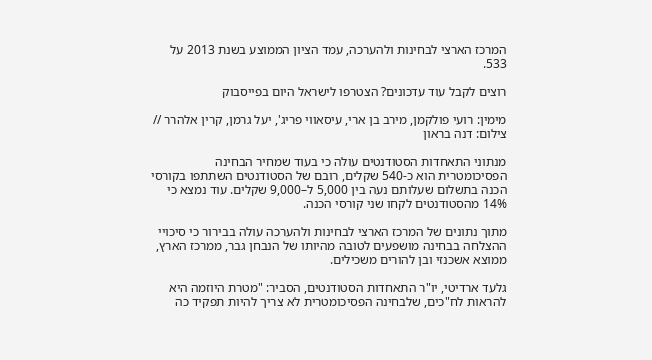המרכז הארצי לבחינות ולהערכה, עמד הציון הממוצע בשנת 2013 על 533.

רוצים לקבל עוד עדכונים? הצטרפו לישראל היום בפייסבוק

מימין: רועי פולקמן, מירב בן ארי, עיסאווי פריג', יעל גרמן, קרין אלהרר // צילום: דנה בראון

מנתוני התאחדות הסטודנטים עולה כי בעוד שמחיר הבחינה הפסיכומטרית הוא כ-540 שקלים, רובם של הסטודנטים השתתפו בקורסי הכנה בתשלום שעלותם נעה בין 5,000 ל–9,000 שקלים. עוד נמצא כי 14% מהסטודנטים לקחו שני קורסי הכנה.

מתוך נתונים של המרכז הארצי לבחינות ולהערכה עולה בבירור כי סיכויי ההצלחה בבחינה מושפעים לטובה מהיותו של הנבחן גבר, ממרכז הארץ, ממוצא אשכנזי ובן להורים משכילים.

גלעד ארדיטי, יו"ר התאחדות הסטודנטים, הסביר: "מטרת היוזמה היא להראות לח"כים, שלבחינה הפסיכומטרית לא צריך להיות תפקיד כה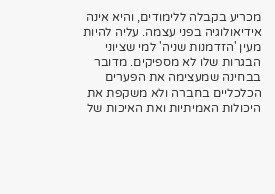מכריע בקבלה ללימודים, והיא אינה אידיאולוגיה בפני עצמה. עליה להיות מעין 'הזדמנות שניה' למי שציוני הבגרות שלו לא מספיקים. מדובר בבחינה שמעצימה את הפערים הכלכליים בחברה ולא משקפת את היכולות האמיתיות ואת האיכות של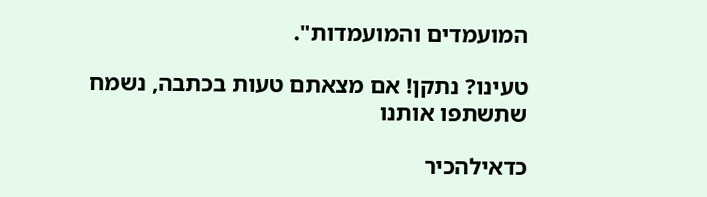המועמדים והמועמדות".

טעינו? נתקן! אם מצאתם טעות בכתבה, נשמח שתשתפו אותנו

כדאילהכיר